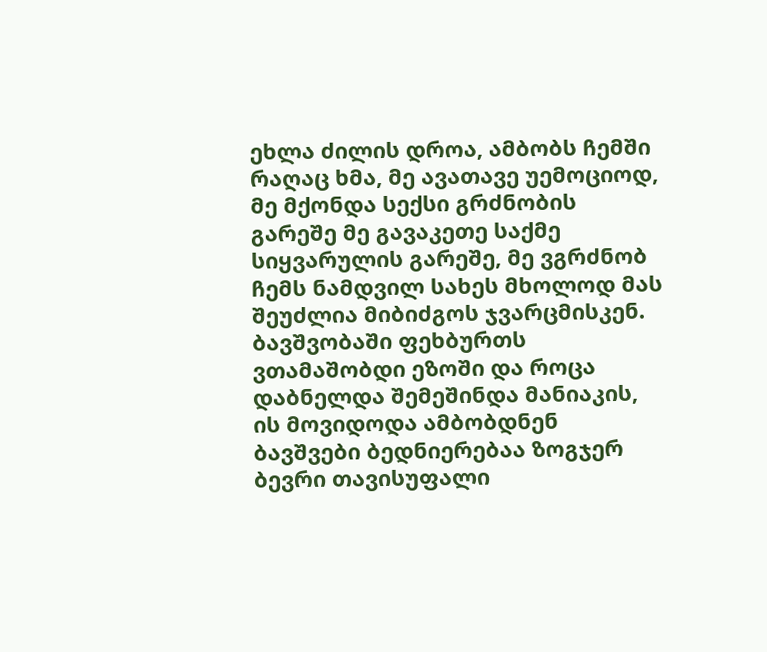ეხლა ძილის დროა, ამბობს ჩემში რაღაც ხმა, მე ავათავე უემოციოდ, მე მქონდა სექსი გრძნობის გარეშე მე გავაკეთე საქმე სიყვარულის გარეშე, მე ვგრძნობ ჩემს ნამდვილ სახეს მხოლოდ მას შეუძლია მიბიძგოს ჯვარცმისკენ. ბავშვობაში ფეხბურთს ვთამაშობდი ეზოში და როცა დაბნელდა შემეშინდა მანიაკის, ის მოვიდოდა ამბობდნენ ბავშვები ბედნიერებაა ზოგჯერ ბევრი თავისუფალი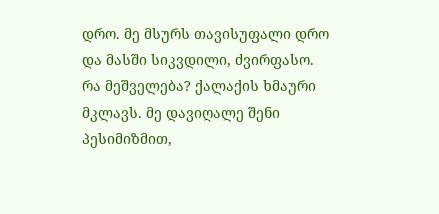დრო. მე მსურს თავისუფალი დრო და მასში სიკვდილი, ძვირფასო.
რა მეშველება? ქალაქის ხმაური მკლავს. მე დავიღალე შენი პესიმიზმით,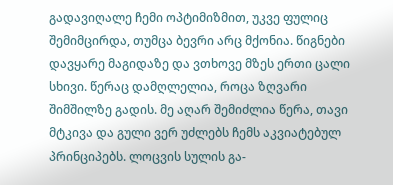გადავიღალე ჩემი ოპტიმიზმით, უკვე ფულიც შემიმცირდა, თუმცა ბევრი არც მქონია. წიგნები დავყარე მაგიდაზე და ვთხოვე მზეს ერთი ცალი სხივი. წერაც დამღლელია, როცა ზღვარი შიმშილზე გადის. მე აღარ შემიძლია წერა, თავი მტკივა და გული ვერ უძლებს ჩემს აკვიატებულ პრინციპებს. ლოცვის სულის გა-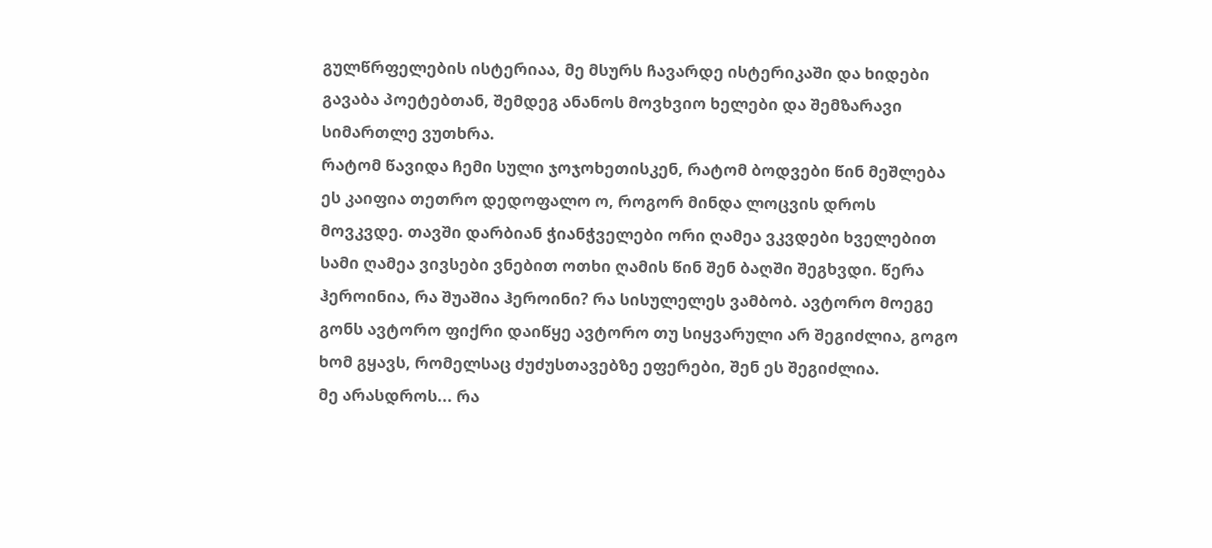გულწრფელების ისტერიაა, მე მსურს ჩავარდე ისტერიკაში და ხიდები გავაბა პოეტებთან, შემდეგ ანანოს მოვხვიო ხელები და შემზარავი სიმართლე ვუთხრა.
რატომ წავიდა ჩემი სული ჯოჯოხეთისკენ, რატომ ბოდვები წინ მეშლება ეს კაიფია თეთრო დედოფალო ო, როგორ მინდა ლოცვის დროს მოვკვდე. თავში დარბიან ჭიანჭველები ორი ღამეა ვკვდები ხველებით სამი ღამეა ვივსები ვნებით ოთხი ღამის წინ შენ ბაღში შეგხვდი. წერა ჰეროინია, რა შუაშია ჰეროინი? რა სისულელეს ვამბობ. ავტორო მოეგე გონს ავტორო ფიქრი დაიწყე ავტორო თუ სიყვარული არ შეგიძლია, გოგო ხომ გყავს, რომელსაც ძუძუსთავებზე ეფერები, შენ ეს შეგიძლია.
მე არასდროს... რა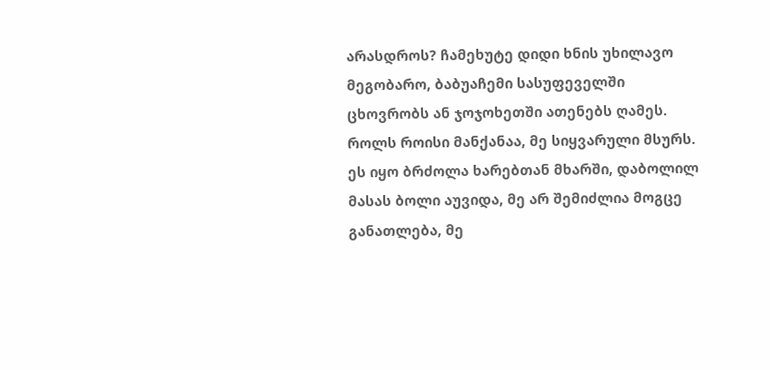არასდროს? ჩამეხუტე დიდი ხნის უხილავო მეგობარო, ბაბუაჩემი სასუფეველში ცხოვრობს ან ჯოჯოხეთში ათენებს ღამეს. როლს როისი მანქანაა, მე სიყვარული მსურს.
ეს იყო ბრძოლა ხარებთან მხარში, დაბოლილ მასას ბოლი აუვიდა, მე არ შემიძლია მოგცე განათლება, მე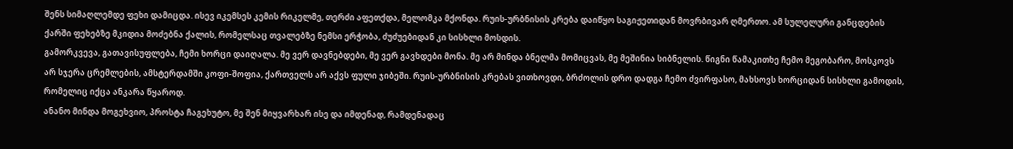შენს სიმაღლემდე ფეხი დამიცდა. ისევ იკემსეს კემის რიკელმე, თერძი აფეთქდა, მელომკა მქონდა. რუის-ურბნისის კრება დაიწყო საგიჟეთიდან მოვრბივარ ღმერთო. ამ სულელური განცდების ქარში ფეხებზე მკიდია მოძებნა ქალის, რომელსაც თვალებზე ნემსი ერჭობა, ძუძუებიდან კი სისხლი მოსდის.
გამორკვევა, გათავისუფლება, ჩემი ხორცი დაიღალა. მე ვერ დავნებდები, მე ვერ გავხდები მონა. მე არ მინდა ბნელმა მომიცვას, მე მეშინია სიბნელის. წიგნი წამაკითხე ჩემო მეგობარო, მოსკოვს არ სჯერა ცრემლების, ამსტერდამში კოფი-შოფია, ქართველს არ აქვს ფული ჯიბეში. რუის-ურბნისის კრებას ვითხოვდი, ბრძოლის დრო დადგა ჩემო ძვირფასო, მახსოვს ხორციდან სისხლი გამოდის, რომელიც იქცა ანკარა წყაროდ.
ანანო მინდა მოგეხვიო, პროსტა ჩაგეხუტო, მე შენ მიყვარხარ ისე და იმდენად, რამდენადაც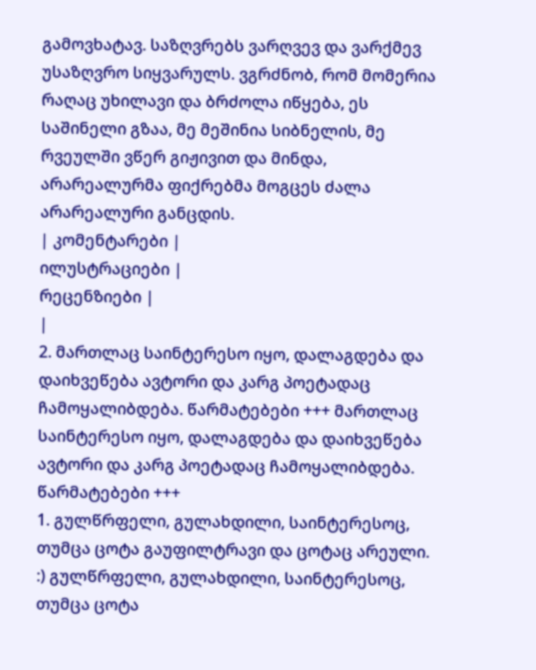გამოვხატავ. საზღვრებს ვარღვევ და ვარქმევ უსაზღვრო სიყვარულს. ვგრძნობ, რომ მომერია რაღაც უხილავი და ბრძოლა იწყება, ეს საშინელი გზაა, მე მეშინია სიბნელის, მე რვეულში ვწერ გიჟივით და მინდა, არარეალურმა ფიქრებმა მოგცეს ძალა არარეალური განცდის.
| კომენტარები |
ილუსტრაციები |
რეცენზიები |
|
2. მართლაც საინტერესო იყო, დალაგდება და დაიხვეწება ავტორი და კარგ პოეტადაც ჩამოყალიბდება. წარმატებები +++ მართლაც საინტერესო იყო, დალაგდება და დაიხვეწება ავტორი და კარგ პოეტადაც ჩამოყალიბდება. წარმატებები +++
1. გულწრფელი, გულახდილი, საინტერესოც, თუმცა ცოტა გაუფილტრავი და ცოტაც არეული. :) გულწრფელი, გულახდილი, საინტერესოც, თუმცა ცოტა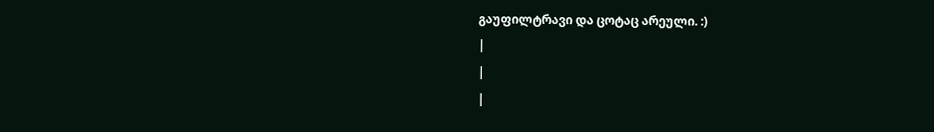გაუფილტრავი და ცოტაც არეული. :)
|
|
|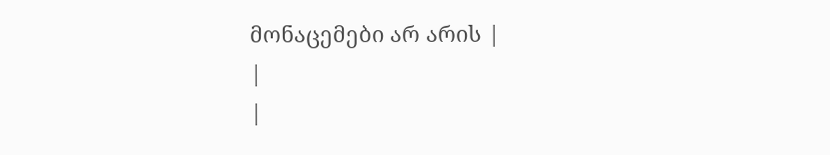მონაცემები არ არის |
|
|